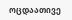ოცდაათივე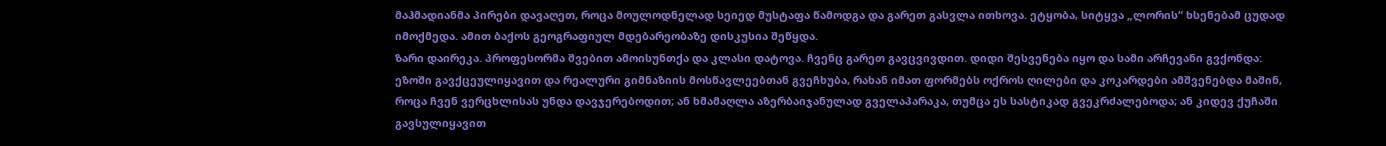მაჰმადიანმა პირები დავაღეთ, როცა მოულოდნელად სეიედ მუსტაფა წამოდგა და გარეთ გასვლა ითხოვა. ეტყობა, სიტყვა „ლორის“ ხსენებამ ცუდად იმოქმედა. ამით ბაქოს გეოგრაფიულ მდებარეობაზე დისკუსია შეწყდა.
ზარი დაირეკა. პროფესორმა შვებით ამოისუნთქა და კლასი დატოვა. ჩვენც გარეთ გავცვივდით. დიდი შესვენება იყო და სამი არჩევანი გვქონდა: ეზოში გავქცეულიყავით და რეალური გიმნაზიის მოსწავლეებთან გვეჩხუბა, რახან იმათ ფორმებს ოქროს ღილები და კოკარდები ამშვენებდა მაშინ, როცა ჩვენ ვერცხლისას უნდა დავჯერებოდით; ან ხმამაღლა აზერბაიჯანულად გველაპარაკა, თუმცა ეს სასტიკად გვეკრძალებოდა; ან კიდევ ქუჩაში გავსულიყავით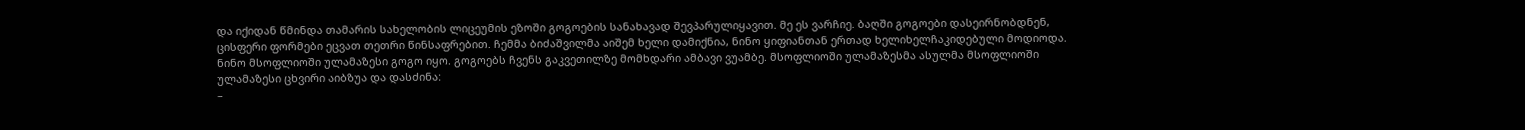და იქიდან წმინდა თამარის სახელობის ლიცეუმის ეზოში გოგოების სანახავად შევპარულიყავით. მე ეს ვარჩიე. ბაღში გოგოები დასეირნობდნენ, ცისფერი ფორმები ეცვათ თეთრი წინსაფრებით. ჩემმა ბიძაშვილმა აიშემ ხელი დამიქნია, ნინო ყიფიანთან ერთად ხელიხელჩაკიდებული მოდიოდა. ნინო მსოფლიოში ულამაზესი გოგო იყო. გოგოებს ჩვენს გაკვეთილზე მომხდარი ამბავი ვუამბე. მსოფლიოში ულამაზესმა ასულმა მსოფლიოში ულამაზესი ცხვირი აიბზუა და დასძინა:
–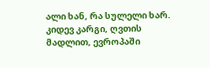ალი ხან, რა სულელი ხარ. კიდევ კარგი, ღვთის მადლით, ევროპაში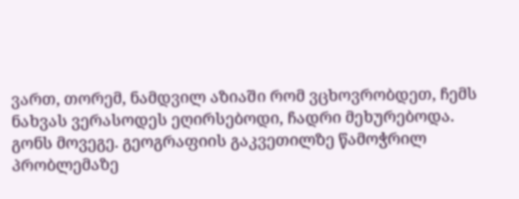ვართ, თორემ, ნამდვილ აზიაში რომ ვცხოვრობდეთ, ჩემს ნახვას ვერასოდეს ეღირსებოდი, ჩადრი მეხურებოდა.
გონს მოვეგე. გეოგრაფიის გაკვეთილზე წამოჭრილ პრობლემაზე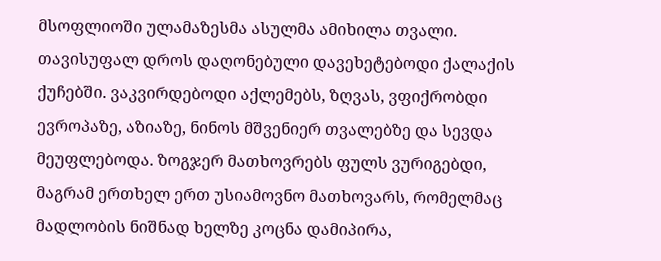მსოფლიოში ულამაზესმა ასულმა ამიხილა თვალი.
თავისუფალ დროს დაღონებული დავეხეტებოდი ქალაქის ქუჩებში. ვაკვირდებოდი აქლემებს, ზღვას, ვფიქრობდი ევროპაზე, აზიაზე, ნინოს მშვენიერ თვალებზე და სევდა მეუფლებოდა. ზოგჯერ მათხოვრებს ფულს ვურიგებდი, მაგრამ ერთხელ ერთ უსიამოვნო მათხოვარს, რომელმაც მადლობის ნიშნად ხელზე კოცნა დამიპირა,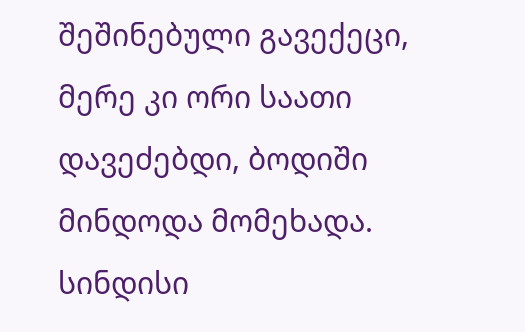შეშინებული გავექეცი, მერე კი ორი საათი დავეძებდი, ბოდიში მინდოდა მომეხადა. სინდისი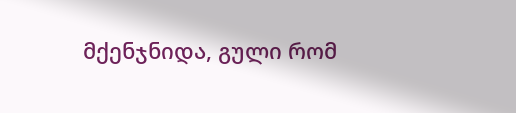მქენჯნიდა, გული რომ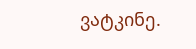ვატკინე.